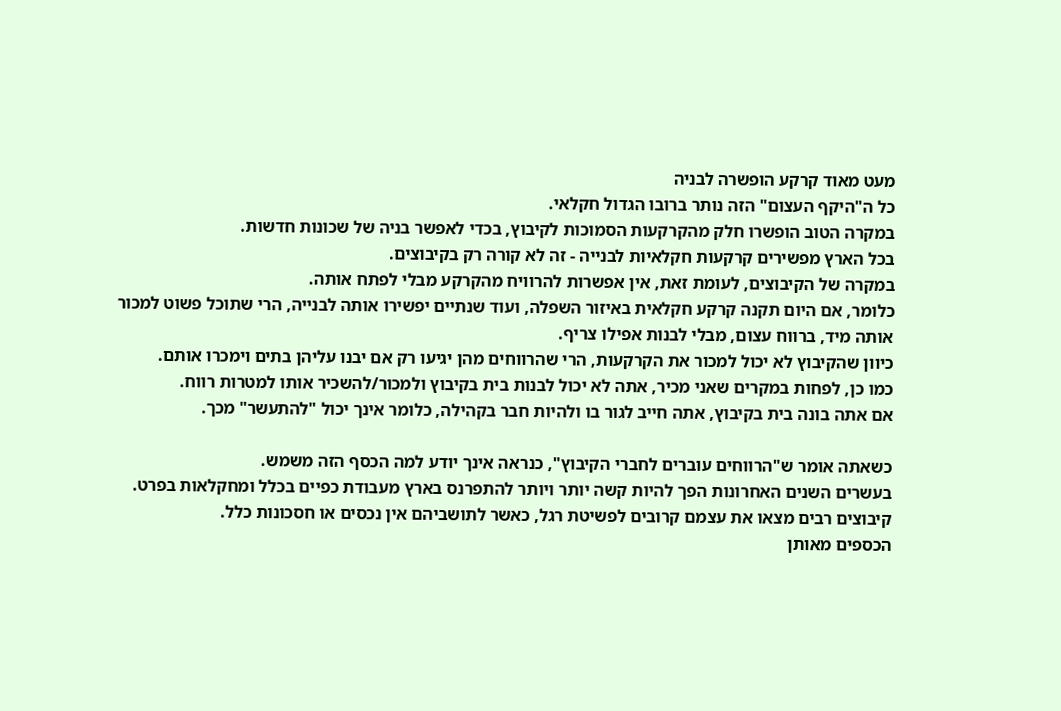מעט מאוד קרקע הופשרה לבניה
כל ה"היקף העצום" הזה נותר ברובו הגדול חקלאי.
במקרה הטוב הופשרו חלק מהקרקעות הסמוכות לקיבוץ, בכדי לאפשר בניה של שכונות חדשות.
בכל הארץ מפשירים קרקעות חקלאיות לבנייה - זה לא קורה רק בקיבוצים.
במקרה של הקיבוצים, לעומת זאת, אין אפשרות להרוויח מהקרקע מבלי לפתח אותה.
כלומר, אם היום תקנה קרקע חקלאית באיזור השפלה, ועוד שנתיים יפשירו אותה לבנייה, הרי שתוכל פשוט למכור אותה מיד, ברווח עצום, מבלי לבנות אפילו צריף.
כיוון שהקיבוץ לא יכול למכור את הקרקעות, הרי שהרווחים מהן יגיעו רק אם יבנו עליהן בתים וימכרו אותם.
כמו כן, לפחות במקרים שאני מכיר, אתה לא יכול לבנות בית בקיבוץ ולמכור/להשכיר אותו למטרות רווח.
אם אתה בונה בית בקיבוץ, אתה חייב לגור בו ולהיות חבר בקהילה, כלומר אינך יכול "להתעשר" מכך.

כשאתה אומר ש"הרווחים עוברים לחברי הקיבוץ", כנראה אינך יודע למה הכסף הזה משמש.
בעשרים השנים האחרונות הפך להיות קשה יותר ויותר להתפרנס בארץ מעבודת כפיים בכלל ומחקלאות בפרט.
קיבוצים רבים מצאו את עצמם קרובים לפשיטת רגל, כאשר לתושביהם אין נכסים או חסכונות כלל.
הכספים מאותן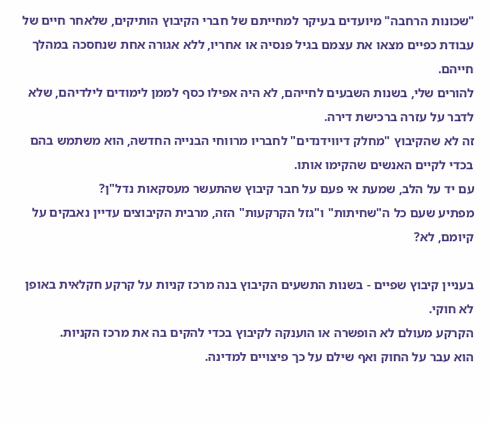"שכונות הרחבה" מיועדים בעיקר למחייתם של חברי הקיבוץ הותיקים, שלאחר חיים של עבודת כפיים מצאו את עצמם בגיל פנסיה או אחריו, ללא אגורה אחת שנחסכה במהלך חייהם.
להורים שלי, בשנות השבעים לחייהם, לא היה אפילו כסף לממן לימודים לילדיהם, שלא לדבר על עזרה ברכישת דירה.
זה לא שהקיבוץ "מחלק דיווידנדים" לחבריו מרווחי הבנייה החדשה, הוא משתמש בהם בכדי לקיים האנשים שהקימו אותו.
עם יד על הלב, שמעת אי פעם על חבר קיבוץ שהתעשר מעסקאות נדל"ן?
מפתיע שעם כל ה"שחיתות" ו"גזל הקרקעות" הזה, מרבית הקיבוצים עדיין נאבקים על קיומם, לא?

בעניין קיבוץ שפיים - בשנות התשעים הקיבוץ בנה מרכז קניות על קרקע חקלאית באופן לא חוקי.
הקרקע מעולם לא הופשרה או הוענקה לקיבוץ בכדי להקים בה את מרכז הקניות.
הוא עבר על החוק ואף שילם על כך פיצויים למדינה.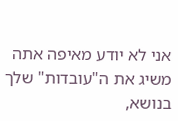אני לא יודע מאיפה אתה משיג את ה"עובדות" שלך בנושא,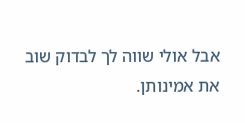אבל אולי שווה לך לבדוק שוב את אמינותן.